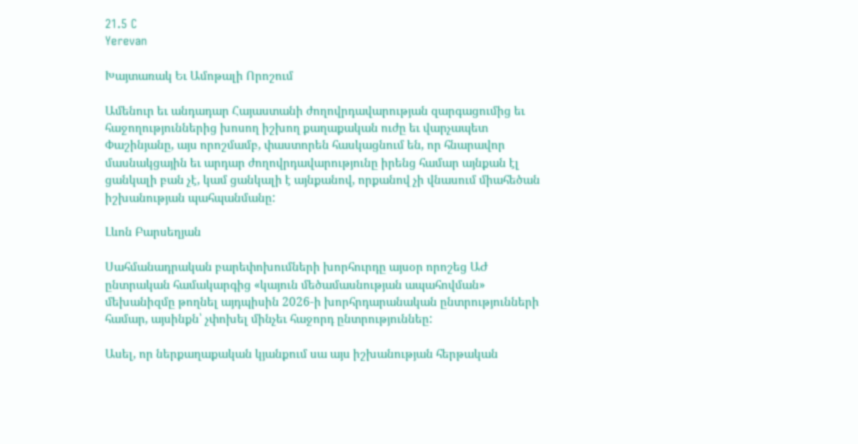21.5 C
Yerevan

Խայտառակ Եւ Ամոթալի Որոշում

Ամենուր եւ անդադար Հայաստանի ժողովրդավարության զարգացումից եւ հաջողություններից խոսող իշխող քաղաքական ուժը եւ վարչապետ Փաշինյանը, այս որոշմամբ, փաստորեն հասկացնում են, որ հնարավոր մասնակցային եւ արդար ժողովրդավարությունը իրենց համար այնքան էլ ցանկալի բան չէ, կամ ցանկալի է այնքանով, որքանով չի վնասում միահեծան իշխանության պահպանմանը:

Լևոն Բարսեղյան

Սահմանադրական բարեփոխումների խորհուրդը այսօր որոշեց ԱԺ ընտրական համակարգից «կայուն մեծամասնության ապահովման» մեխանիզմը թողնել այդպիսին 2026‑ի խորհրդարանական ընտրությունների համար, այսինքն՝ չփոխել մինչեւ հաջորդ ընտրություննեը:

Ասել, որ ներքաղաքական կյանքում սա այս իշխանության հերթական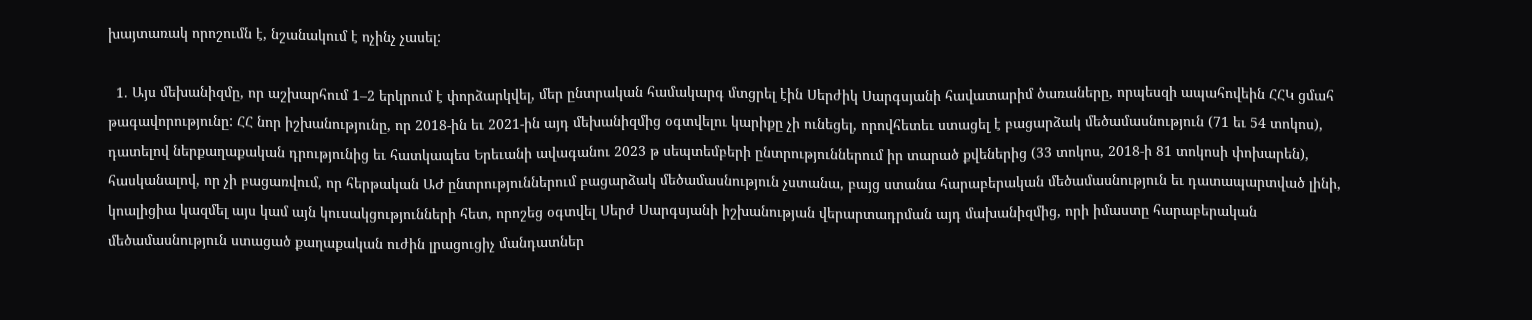խայտառակ որոշումն է, նշանակում է ոչինչ չասել:

  1. Այս մեխանիզմը, որ աշխարհում 1–2 երկրում է փորձարկվել, մեր ընտրական համակարգ մտցրել էին Սերժիկ Սարգսյանի հավատարիմ ծառաները, որպեսզի ապահովեին ՀՀԿ ցմահ թագավորությունը: ՀՀ նոր իշխանությունը, որ 2018-ին եւ 2021-ին այդ մեխանիզմից օգտվելու կարիքը չի ունեցել, որովհետեւ ստացել է բացարձակ մեծամասնություն (71 եւ 54 տոկոս), դատելով ներքաղաքական դրությունից եւ հատկապես Երեւանի ավագանու 2023 թ սեպտեմբերի ընտրություններում իր տարած քվեներից (33 տոկոս, 2018‑ի 81 տոկոսի փոխարեն), հասկանալով, որ չի բացառվում, որ հերթական ԱԺ ընտրություններում բացարձակ մեծամասնություն չստանա, բայց ստանա հարաբերական մեծամասնություն եւ դատապարտված լինի, կոալիցիա կազմել այս կամ այն կուսակցությունների հետ, որոշեց օգտվել Սերժ Սարգսյանի իշխանության վերարտադրման այդ մախանիզմից, որի իմաստը հարաբերական մեծամասնություն ստացած քաղաքական ուժին լրացուցիչ մանդատներ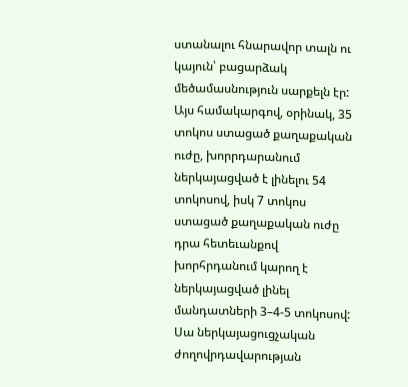ստանալու հնարավոր տալն ու կայուն՝ բացարձակ մեծամասնություն սարքելն էր: Այս համակարգով, օրինակ, 35 տոկոս ստացած քաղաքական ուժը, խորրդարանում ներկայացված է լինելու 54 տոկոսով, իսկ 7 տոկոս ստացած քաղաքական ուժը դրա հետեւանքով խորհրդանում կարող է ներկայացված լինել մանդատների 3–4‑5 տոկոսով: Սա ներկայացուցչական ժողովրդավարության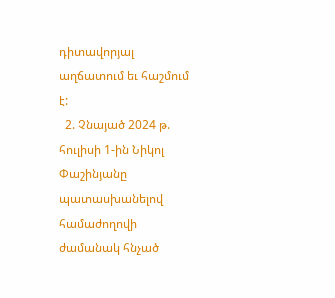դիտավորյալ աղճատում եւ հաշմում է:
  2. Չնայած 2024 թ. հուլիսի 1‑ին Նիկոլ Փաշինյանը պատասխանելով համաժողովի ժամանակ հնչած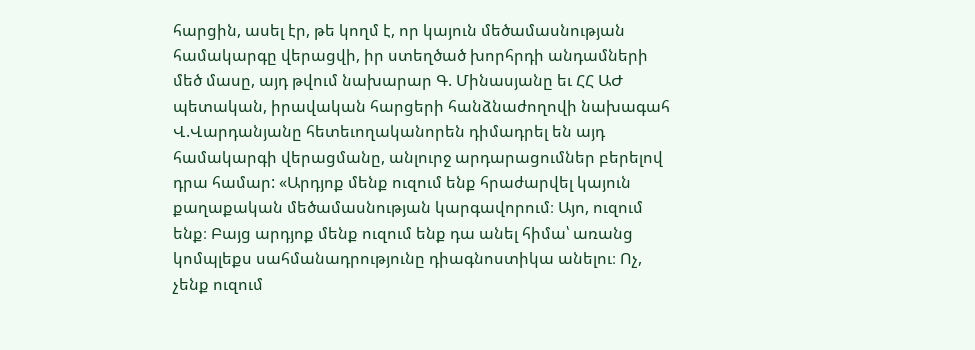հարցին, ասել էր, թե կողմ է, որ կայուն մեծամասնության համակարգը վերացվի, իր ստեղծած խորհրդի անդամների մեծ մասը, այդ թվում նախարար Գ. Մինասյանը եւ ՀՀ ԱԺ պետական, իրավական հարցերի հանձնաժողովի նախագահ Վ.Վարդանյանը հետեւողականորեն դիմադրել են այդ համակարգի վերացմանը, անլուրջ արդարացումներ բերելով դրա համար: «Արդյոք մենք ուզում ենք հրաժարվել կայուն քաղաքական մեծամասնության կարգավորում։ Այո, ուզում ենք։ Բայց արդյոք մենք ուզում ենք դա անել հիմա՝ առանց կոմպլեքս սահմանադրությունը դիագնոստիկա անելու։ Ոչ, չենք ուզում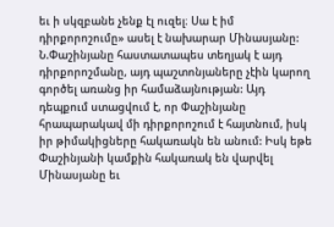եւ ի սկզբանե չենք էլ ուզել։ Սա է իմ դիրքորոշումը» ասել է նախարար Մինասյանը: Ն.Փաշինյանը հաստատապես տեղյակ է այդ դիրքորոշմանը, այդ պաշտոնյաները չէին կարող գործել առանց իր համաձայնության: Այդ դեպքում ստացվում է, որ Փաշինյանը հրապարակավ մի դիրքորոշում է հայտնում, իսկ իր թիմակիցները հակառակն են անում: Իսկ եթե Փաշինյանի կամքին հակառակ են վարվել Մինասյանը եւ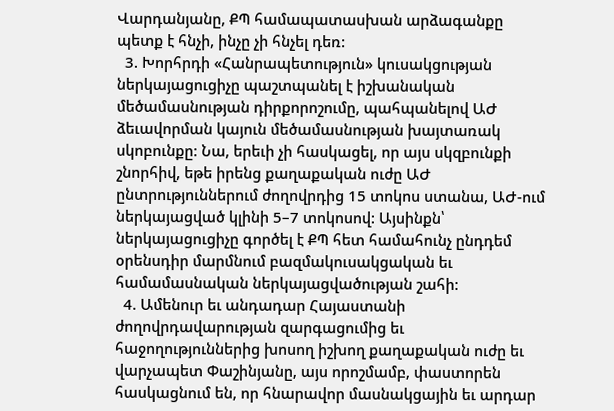Վարդանյանը, ՔՊ համապատասխան արձագանքը պետք է հնչի, ինչը չի հնչել դեռ:
  3. Խորհրդի «Հանրապետություն» կուսակցության ներկայացուցիչը պաշտպանել է իշխանական մեծամասնության դիրքորոշումը, պահպանելով ԱԺ ձեւավորման կայուն մեծամասնության խայտառակ սկոբունքը: Նա, երեւի չի հասկացել, որ այս սկզբունքի շնորհիվ, եթե իրենց քաղաքական ուժը ԱԺ ընտրություններում ժողովրդից 15 տոկոս ստանա, ԱԺ-ում ներկայացված կլինի 5–7 տոկոսով: Այսինքն՝ ներկայացուցիչը գործել է ՔՊ հետ համահունչ ընդդեմ օրենսդիր մարմնում բազմակուսակցական եւ համամասնական ներկայացվածության շահի:
  4. Ամենուր եւ անդադար Հայաստանի ժողովրդավարության զարգացումից եւ հաջողություններից խոսող իշխող քաղաքական ուժը եւ վարչապետ Փաշինյանը, այս որոշմամբ, փաստորեն հասկացնում են, որ հնարավոր մասնակցային եւ արդար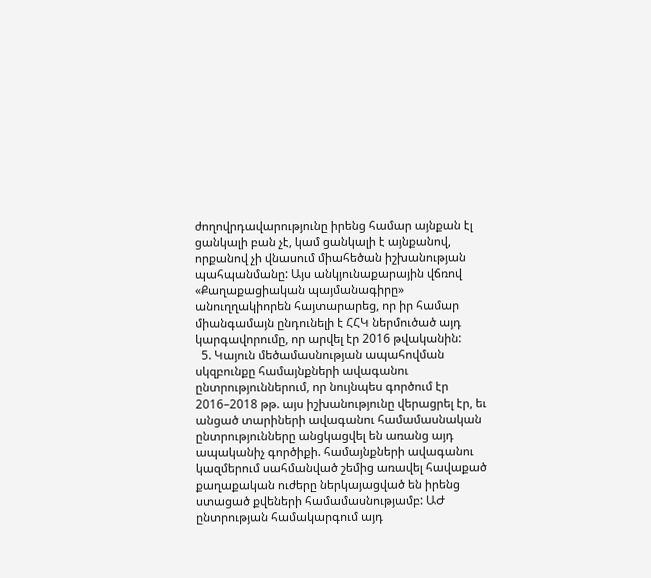ժողովրդավարությունը իրենց համար այնքան էլ ցանկալի բան չէ, կամ ցանկալի է այնքանով, որքանով չի վնասում միահեծան իշխանության պահպանմանը: Այս անկյունաքարային վճռով «Քաղաքացիական պայմանագիրը» անուղղակիորեն հայտարարեց, որ իր համար միանգամայն ընդունելի է ՀՀԿ ներմուծած այդ կարգավորումը, որ արվել էր 2016 թվականին:
  5. Կայուն մեծամասնության ապահովման սկզբունքը համայնքների ավագանու ընտրություններում, որ նույնպես գործում էր 2016–2018 թթ. այս իշխանությունը վերացրել էր, եւ անցած տարիների ավագանու համամասնական ընտրությունները անցկացվել են առանց այդ ապականիչ գործիքի. համայնքների ավագանու կազմերում սահմանված շեմից առավել հավաքած քաղաքական ուժերը ներկայացված են իրենց ստացած քվեների համամասնությամբ: ԱԺ ընտրության համակարգում այդ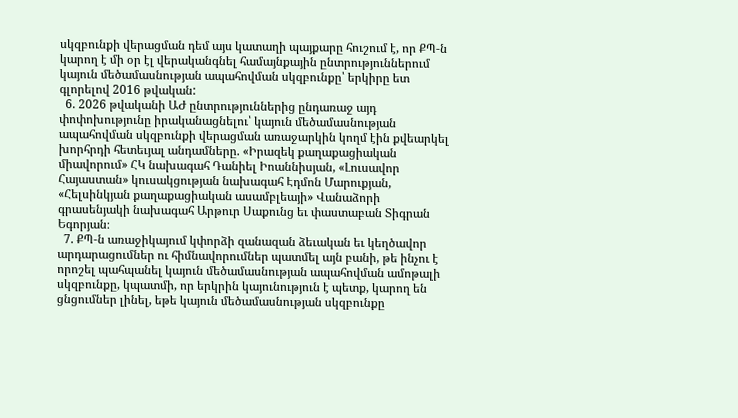սկզբունքի վերացման դեմ այս կատաղի պայքարը հուշում է, որ ՔՊ‑ն կարող է մի օր էլ վերականգնել համայնքային ընտրություններում կայուն մեծամասնության ապահովման սկզբունքը՝ երկիրը ետ գլորելով 2016 թվական:
  6. 2026 թվականի ԱԺ ընտրություններից ընդառաջ այդ փոփոխությունը իրականացնելու՝ կայուն մեծամասնության ապահովման սկզբունքի վերացման առաջարկին կողմ էին քվեարկել խորհրդի հետեւյալ անդամները. «Իրազեկ քաղաքացիական միավորում» ՀԿ նախագահ Դանիել Իոաննիսյան, «Լուսավոր Հայաստան» կուսակցության նախագահ Էդմոն Մարուքյան, «Հելսինկյան քաղաքացիական ասամբլեայի» Վանաձորի գրասենյակի նախագահ Արթուր Սաքունց եւ փաստաբան Տիգրան Եգորյան։
  7. ՔՊ‑ն առաջիկայում կփորձի զանազան ձեւական եւ կեղծավոր արդարացումներ ու հիմնավորումներ պատմել այն բանի, թե ինչու է որոշել պահպանել կայուն մեծամասնության ապահովման ամոթալի սկզբունքը, կպատմի, որ երկրին կայունություն է պետք, կարող են ցնցումներ լինել, եթե կայուն մեծամասնության սկզբունքը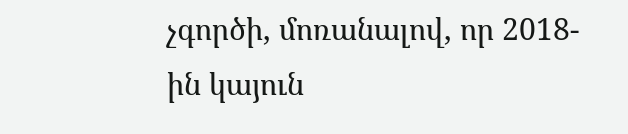չգործի, մոռանալով, որ 2018-ին կայուն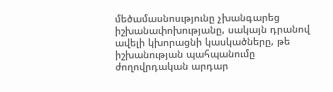մեծամասնոսւթյունը չխանգարեց իշխանափոխությանը, սակայն դրանով ավելի կխորացնի կասկածները, թե իշխանության պահպանումը ժողովրդական արդար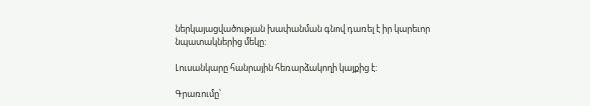ներկայացվածության խափանման գնով դառել է իր կարեւոր նպատակներից մեկը:

Լուսանկարը հանրային հեռարձակողի կայքից է:

Գրառումը՝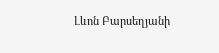Լևոն Բարսեղյանի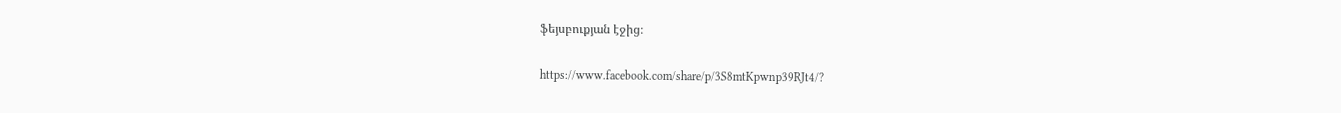ֆեյսբուքյան էջից։

https://www.facebook.com/share/p/3S8mtKpwnp39RJt4/?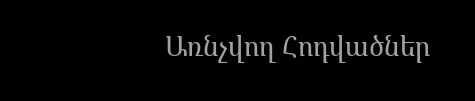Առնչվող Հոդվածներ